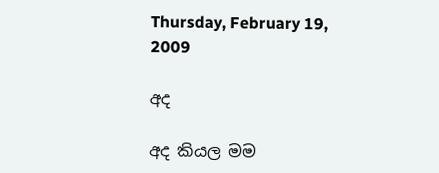Thursday, February 19, 2009

අද

අද කියල මම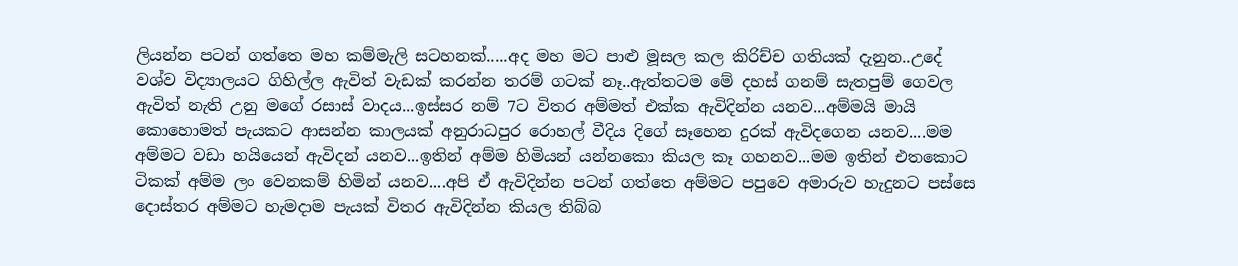ලියන්න පටන් ගත්තෙ මහ කම්මැලි සටහනක්.....අද මහ මට පාළු මූසල කල කිරිච්ච ගතියක් දැනුන..උදේ වශ්ව විද්‍යාලයට ගිහිල්ල ඇවිත් වැඩක් කරන්න තරම් ග‍ටක් නෑ..ඇත්තටම මේ දහස් ගනම් සැතපුම් ගෙවල ඇවිත් නැති උනු මගේ රසාස් වාදය...ඉස්සර නම් 7ට විතර අම්මත් එක්ක ඇවිදින්න යනව...අම්මයි මායි කොහොමත් පැයකට ආසන්න කාලයක් අනුරාධපුර රොහල් වීදිය දිගේ සෑහෙන දුරක් ඇවිදගෙන යනව....මම අම්මට වඩා හයියෙන් ඇවිදන් යනව...ඉතින් අම්ම හිමියන් යන්නකො කියල කෑ ගහනව...මම ඉතින් එතකොට ටිකක් අම්ම ලං වෙනකම් හිමින් යනව....අපි ඒ ඇවිදින්න පටන් ගත්තෙ අම්මට පපුවෙ අමා‍රු‍ව හැදුනට පස්සෙ දොස්තර අම්මට හැමදාම පැයක් විතර ඇවිදින්න කියල තිබ්බ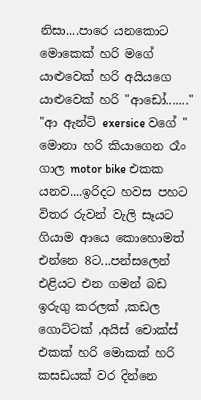නිසා....පාරෙ යනකොට මොකෙක් හරි මගේ යාළුවෙක් හරි අයියගෙ යාළුවෙක් හරි "ආඩෝ......." "ආ ඇන්ටි exersice වගේ " මොනා හරි කියාගෙන රෑං ගාල motor bike එකක යනව....ඉරිදට හවස පහට විතර රුවන් වැලි සෑයට ගියාම ආයෙ කොහොමත් එන්නෙ 8ට...පන්සලෙන් එළියට එන ගමන් බඩ ඉරුගු කරලක් ,කඩල ගොට්ටක් ,අයිස් චොක්ස් එකක් හරි මොකක් හරි කසඩයක් වර දින්නෙ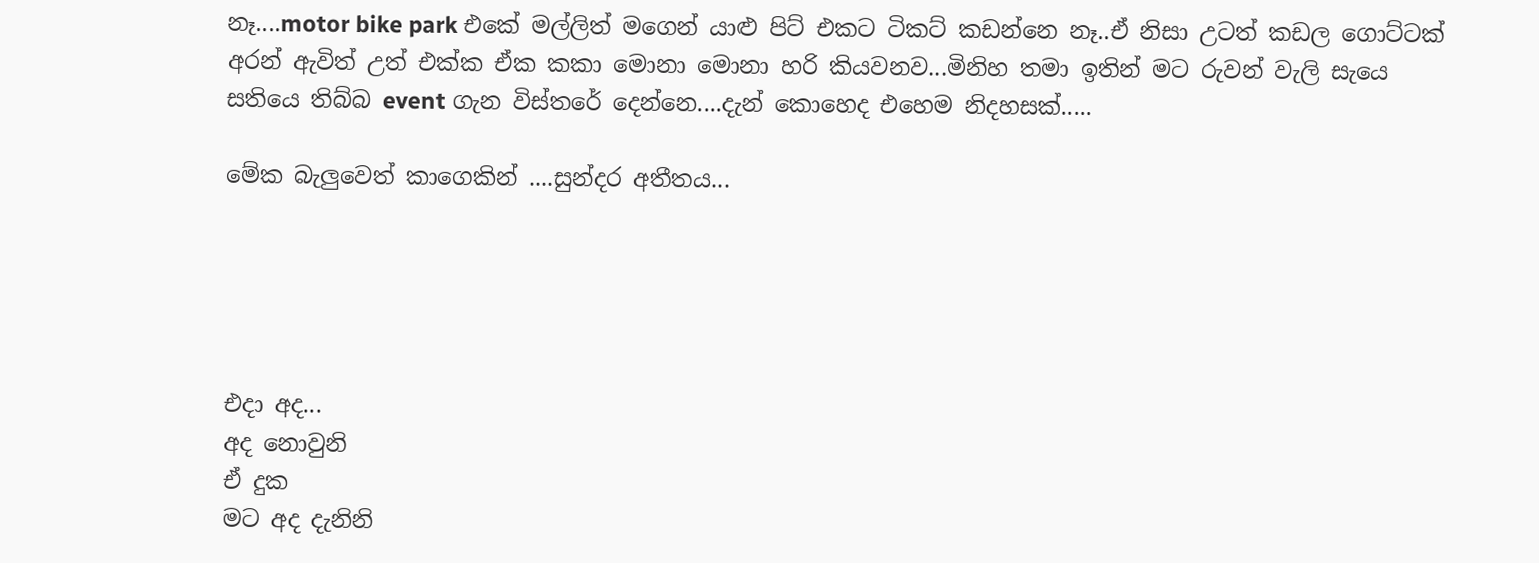නෑ....motor bike park එකේ මල්ලිත් මගෙන් යාළු පිට් එකට ටිකට් කඩන්නෙ නෑ..ඒ නිසා උටත් කඩල ගොට්ටක් අරන් ඇවිත් උත් එක්ක ඒක කකා මොනා මොනා හරි කියවනව...මිනිහ තමා ඉතින් මට රුවන් වැලි සැයෙ සතියෙ තිබ්බ event ගැන විස්තරේ දෙන්නෙ....දැන් කොහෙද එහෙම නිදහසක්.....

මේක බැලුවෙත් කාගෙකින් ....සුන්දර අතීතය...





එදා අද...
අද නොවුනි
ඒ දුක
මට අද දැනිනි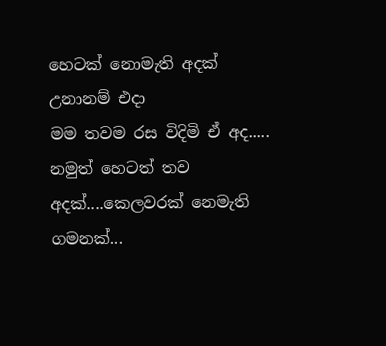හෙටක් නොමැති අදක්
උනානම් එදා
මම තවම රස විදිමි ඒ අද.....
නමුත් හෙටත් තව අදක්....කෙලවරක් නෙමැති ගමනක්...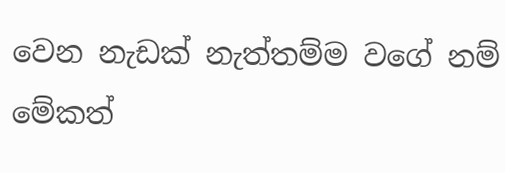වෙන නැඩක් නැත්තම්ම වගේ නම් මේකත්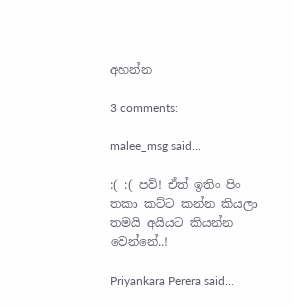අහන්න

3 comments:

malee_msg said...

:( :( පව්! ඒත් ඉතිං පිං තකා කට්ට කන්න කියලා තමයි අයියට කියන්න වෙන්නේ..!

Priyankara Perera said...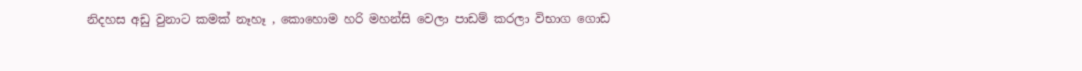නිදහස අඩු වුනාට කමක් නෑහෑ , කොහොම හරි මහන්සි වෙලා පාඩම් කරලා විභාග ගොඩ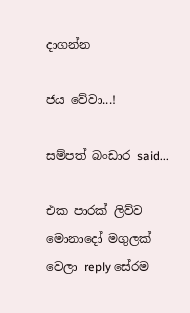දාගන්න

ජය වේවා...!

සම්පත් බංඩාර said...

එක පාරක් ලිව්ව මොනාදෝ මගුලක් වෙලා reply සේරම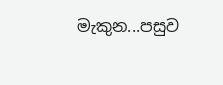මැකුන...පසුව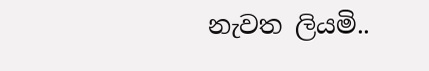නැවත ලියමි..